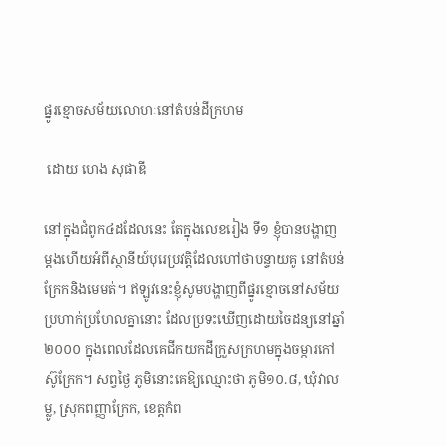ផ្នូរខ្មោចសម័យលោហៈនៅតំបន់ដីក្រហម

 ដោយ ហេង សុផាឌី

នៅក្នុងជំពូក៤ដដែលនេះ តែក្នុងលេខរៀង ទី១ ខ្ញុំបានបង្ហាញម្តងហើយអំពីស្ថានីយ៍បុរេប្រវត្តិដែលហៅថាបន្ទាយគូ នៅតំបន់ក្រែកនិងមេមត់។ ឥឡូវនេះខ្ញុំសូមបង្ហាញពីផ្នូរខ្មោចនៅសម័យប្រហាក់ប្រហែលគ្នានោះ ដែលប្រទះឃើញដោយចៃដន្យនៅឆ្នាំ២០០០ ក្នុងពេលដែលគេជីកយកដីក្រួសក្រហមក្នុងចម្ការកៅស៊ូក្រែក។ សព្វថ្ងៃ ភូមិនោះគេឱ្យឈ្មោះថា ភូមិ១០.៨, ឃុំវាលម្លូ, ស្រុកពញ្ញាក្រែក, ខេត្តកំព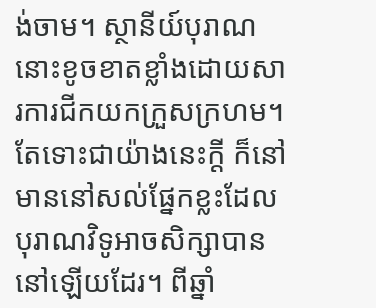ង់ចាម។ ស្ថានីយ៍បុរាណនោះខូចខាតខ្លាំងដោយសារការជីកយកក្រួសក្រហម។ តែទោះជាយ៉ាងនេះក្តី ក៏នៅមាននៅសល់ផ្នែកខ្លះដែលបុរាណវិទូអាចសិក្សាបាននៅឡើយដែរ។ ពីឆ្នាំ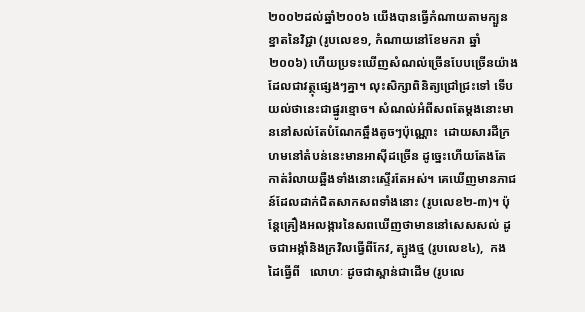២០០២ដល់ឆ្នាំ២០០៦ យើងបានធ្វើកំណាយតាមក្បួនខ្នាតនៃវិជ្ជា (រូបលេខ១, កំណាយនៅខែមករា ឆ្នាំ២០០៦) ហើយប្រទះឃើញសំណល់ច្រើនបែបច្រើនយ៉ាង ដែលជាវត្ថុផ្សេងៗគ្នា។ លុះសិក្សាពិនិត្យជ្រៅជ្រះទៅ ទើបយល់ថានេះជាផ្នូរខ្មោច។ សំណល់អំពីសពតែម្តងនោះមាននៅសល់តែបំណែកឆ្អឹងតូចៗប៉ុណ្ណោះ  ដោយសារដីក្រហមនៅតំបន់នេះមានអាស៊ីដច្រើន ដូច្នេះហើយតែងតែកាត់រំលាយឆ្អឺងទាំងនោះស្ទើរតែអស់។ គេឃើញមានភាជន៍ដែលដាក់ជិតសាកសពទាំងនោះ (រូបលេខ២-៣)។ ប៉ុន្តែគ្រឿងអលង្ការនៃសពឃើញថាមាននៅសេសសល់ ដូចជាអង្កាំនិងក្រវិលធ្វើពីកែវ, ត្បូងថ្ម (រូបលេខ៤),  កងដៃធ្វើពី   លោហៈ ដូចជាស្ពាន់ជាដើម (រូបលេ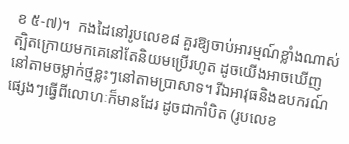ខ ៥-៧)។  កងដៃនៅរូបលេខ៨ គួរឱ្យចាប់អារម្មណ៍ខ្លាំងណាស់ ត្បិតក្រោយមកគេនៅតែនិយមប្រើរហូត ដូចយើងអាចឃើញនៅតាមចម្លាក់ថ្មខ្លះៗនៅតាមប្រាសាទ។ រីឯអាវុធនិងឧបករណ៍ផ្សេងៗធ្វើពីលោហៈក៏មានដែរ ដូចជាកាំបិត (រូបលេខ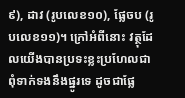៩), ដាវ (រូបលេខ១០), ផ្លែចប (រូបលេខ១១)។ ក្រៅអំពីនោះ វត្ថុដែលយើងបានប្រទះខ្លះប្រហែលជាពុំទាក់ទងនឹងផ្នូរទេ ដូចជាផ្លែ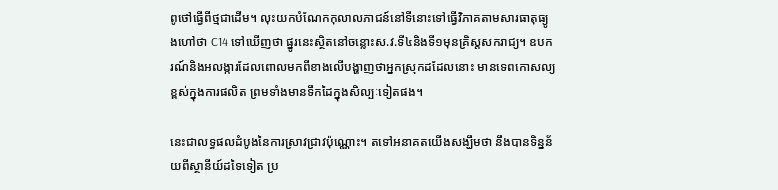ពូថៅធ្វើពីថ្មជាដើម។ លុះយកបំណែកកុលាលភាជន៍នៅទីនោះទៅធ្វើវិភាគតាមសារធាតុធ្យូងហៅថា C14 ទៅឃើញថា ផ្នូរនេះស្ថិតនៅចន្លោះស.វ.ទី៤និងទី១មុនគ្រិស្តសករាជ្យ។ ឧបករណ៍និងអលង្ការដែលពោលមកពីខាងលើបង្ហាញថាអ្នកស្រុកដដែលនោះ មានទេពកោសល្យខ្ពស់ក្នុងការផលិត ព្រមទាំងមានទឹកដៃក្នុងសិល្បៈទៀតផង។

នេះជាលទ្ធផលដំបូងនៃការស្រាវជ្រាវប៉ុណ្ណោះ។ តទៅអនាគតយើងសង្ឃឹមថា នឹងបានទិន្នន័យពីស្ថានីយ៍ដទៃទៀត ប្រ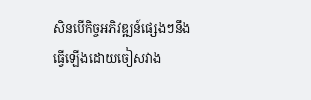សិនបើកិច្ចអភិវឌ្ឍន៍ផ្សេងៗនឹងធ្វើឡើងដោយចៀសវាង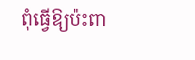ពុំធ្វើឱ្យប៉ះពា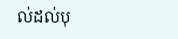ល់ដល់បុ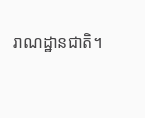រាណដ្ឋានជាតិ។